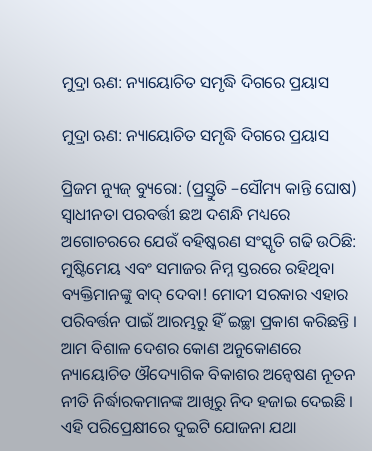ମୁଦ୍ରା ଋଣ: ନ୍ୟାୟୋଚିତ ସମୃଦ୍ଧି ଦିଗରେ ପ୍ରୟାସ

ମୁଦ୍ରା ଋଣ: ନ୍ୟାୟୋଚିତ ସମୃଦ୍ଧି ଦିଗରେ ପ୍ରୟାସ

ପ୍ରିଜମ ନ୍ୟୁଜ୍ ବ୍ୟୁରୋ: (ପ୍ରସ୍ତୁତି –ସୌମ୍ୟ କାନ୍ତି ଘୋଷ) ସ୍ୱାଧୀନତା ପରବର୍ତ୍ତୀ ଛଅ ଦଶନ୍ଧି ମଧ୍ୟରେ ଅଗୋଚରରେ ଯେଉଁ ବହିଷ୍କରଣ ସଂସ୍କୃତି ଗଢି ଉଠିଛି: ମୁଷ୍ଟିମେୟ ଏବଂ ସମାଜର ନିମ୍ନ ସ୍ତରରେ ରହିଥିବା ବ୍ୟକ୍ତିମାନଙ୍କୁ ବାଦ୍ ଦେବା! ମୋଦୀ ସରକାର ଏହାର ପରିବର୍ତ୍ତନ ପାଇଁ ଆରମ୍ଭରୁ ହିଁ ଇଚ୍ଛା ପ୍ରକାଶ କରିଛନ୍ତି । ଆମ ବିଶାଳ ଦେଶର କୋଣ ଅନୁକୋଣରେ ନ୍ୟାୟୋଚିତ ଔଦ୍ୟୋଗିକ ବିକାଶର ଅନ୍ୱେଷଣ ନୂତନ ନୀତି ନିର୍ଦ୍ଧାରକମାନଙ୍କ ଆଖିରୁ ନିଦ ହଜାଇ ଦେଇଛି । ଏହି ପରିପ୍ରେକ୍ଷୀରେ ଦୁଇଟି ଯୋଜନା ଯଥା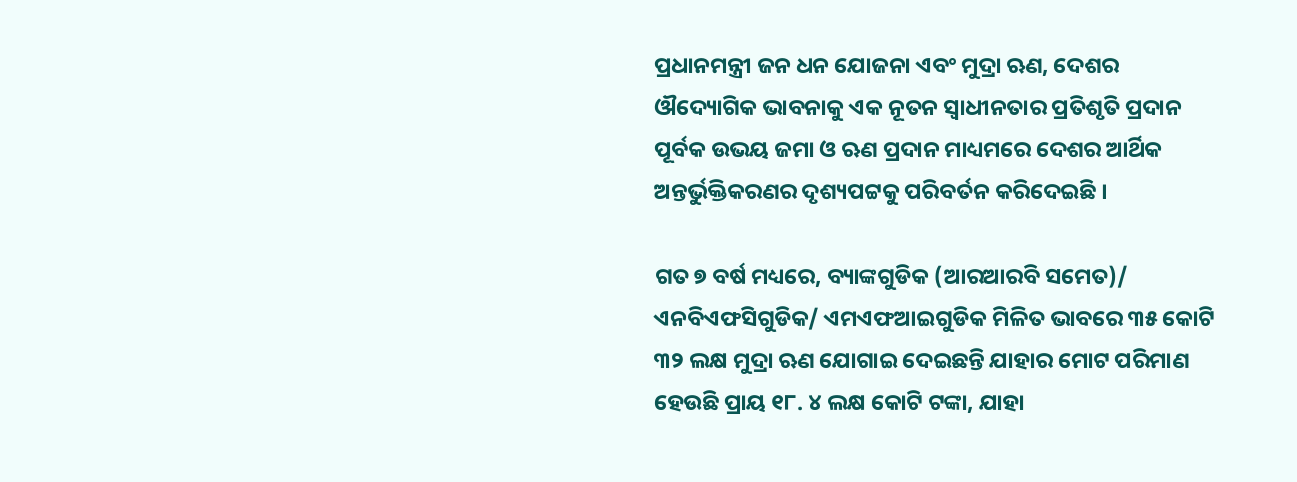ପ୍ରଧାନମନ୍ତ୍ରୀ ଜନ ଧନ ଯୋଜନା ଏବଂ ମୁଦ୍ରା ଋଣ, ଦେଶର ଔଦ୍ୟୋଗିକ ଭାବନାକୁ ଏକ ନୂତନ ସ୍ୱାଧୀନତାର ପ୍ରତିଶୃତି ପ୍ରଦାନ ପୂର୍ବକ ଉଭୟ ଜମା ଓ ଋଣ ପ୍ରଦାନ ମାଧ୍ୟମରେ ଦେଶର ଆର୍ଥିକ ଅନ୍ତର୍ଭୁକ୍ତିକରଣର ଦୃଶ୍ୟପଟ୍ଟକୁ ପରିବର୍ତନ କରିଦେଇଛି ।

ଗତ ୭ ବର୍ଷ ମଧ୍ୟରେ, ବ୍ୟାଙ୍କଗୁଡିକ (ଆରଆରବି ସମେତ)/ ଏନବିଏଫସିଗୁଡିକ/ ଏମଏଫଆଇଗୁଡିକ ମିଳିତ ଭାବରେ ୩୫ କୋଟି ୩୨ ଲକ୍ଷ ମୁଦ୍ରା ଋଣ ଯୋଗାଇ ଦେଇଛନ୍ତି ଯାହାର ମୋଟ ପରିମାଣ ହେଉଛି ପ୍ରାୟ ୧୮. ୪ ଲକ୍ଷ କୋଟି ଟଙ୍କା, ଯାହା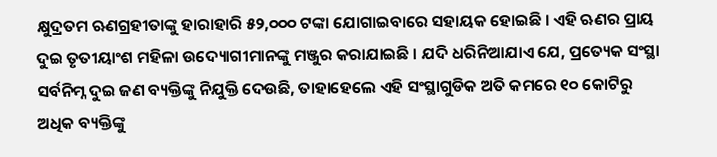କ୍ଷୁଦ୍ରତମ ଋଣଗ୍ରହୀତାଙ୍କୁ ହାରାହାରି ୫୨,୦୦୦ ଟଙ୍କା ଯୋଗାଇବାରେ ସହାୟକ ହୋଇଛି । ଏହି ଋଣର ପ୍ରାୟ ଦୁଇ ତୃତୀୟାଂଶ ମହିଳା ଉଦ୍ୟୋଗୀମାନଙ୍କୁ ମଞ୍ଜୁର କରାଯାଇଛି । ଯଦି ଧରିନିଆଯାଏ ଯେ, ପ୍ରତ୍ୟେକ ସଂସ୍ଥା ସର୍ବନିମ୍ନ ଦୁଇ ଜଣ ବ୍ୟକ୍ତିଙ୍କୁ ନିଯୁକ୍ତି ଦେଉଛି, ତାହାହେଲେ ଏହି ସଂସ୍ଥାଗୁଡିକ ଅତି କମରେ ୧୦ କୋଟିରୁ ଅଧିକ ବ୍ୟକ୍ତିଙ୍କୁ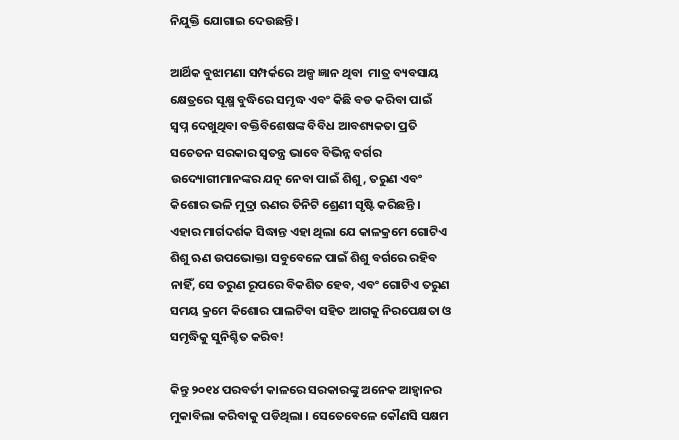ନିଯୁକ୍ତି ଯୋଗାଇ ଦେଉଛନ୍ତି ।

ଆର୍ଥିକ ବୁଝାମଣା ସମ୍ପର୍କରେ ଅଳ୍ପ ଜ୍ଞାନ ଥିବା  ମାତ୍ର ବ୍ୟବସାୟ କ୍ଷେତ୍ରରେ ସୂକ୍ଷ୍ମ ବୁଦ୍ଧିରେ ସମୃଦ୍ଧ ଏବଂ କିଛି ବଡ କରିବା ପାଇଁ ସ୍ୱପ୍ନ ଦେଖୁଥିବା ବକ୍ତିବିଶେଷଙ୍କ ବିବିଧ ଆବଶ୍ୟକତା ପ୍ରତି ସଚେତନ ସରକାର ସ୍ୱତନ୍ତ୍ର ଭାବେ ବିଭିନ୍ନ ବର୍ଗର ଉଦ୍ୟୋଗୀମାନଙ୍କର ଯତ୍ନ ନେବା ପାଇଁ ଶିଶୁ, ତରୁଣ ଏବଂ କିଶୋର ଭଳି ମୁଦ୍ରା ଋଣର ତିନିଟି ଶ୍ରେଣୀ ସୃଷ୍ଟି କରିଛନ୍ତି । ଏହାର ମାର୍ଗଦର୍ଶକ ସିଦ୍ଧାନ୍ତ ଏହା ଥିଲା ଯେ କାଳକ୍ରମେ ଗୋଟିଏ ଶିଶୁ ଋଣ ଉପଭୋକ୍ତା ସବୁବେଳେ ପାଇଁ ଶିଶୁ ବର୍ଗରେ ରହିବ ନାହିଁ, ସେ ତରୁଣ ରୂପରେ ବିକଶିତ ହେବ, ଏବଂ ଗୋଟିଏ ତରୁଣ ସମୟ କ୍ରମେ କିଶୋର ପାଲଟିବା ସହିତ ଆଗକୁ ନିରପେକ୍ଷତା ଓ ସମୃଦ୍ଧିକୁ ସୁନିଶ୍ଚିତ କରିବ!

କିନ୍ତୁ ୨୦୧୪ ପରବର୍ତୀ କାଳରେ ସରକାରଙ୍କୁ ଅନେକ ଆହ୍ୱାନର ମୁକାବିଲା କରିବାକୁ ପଡିଥିଲା । ସେତେବେଳେ କୌଣସି ସକ୍ଷମ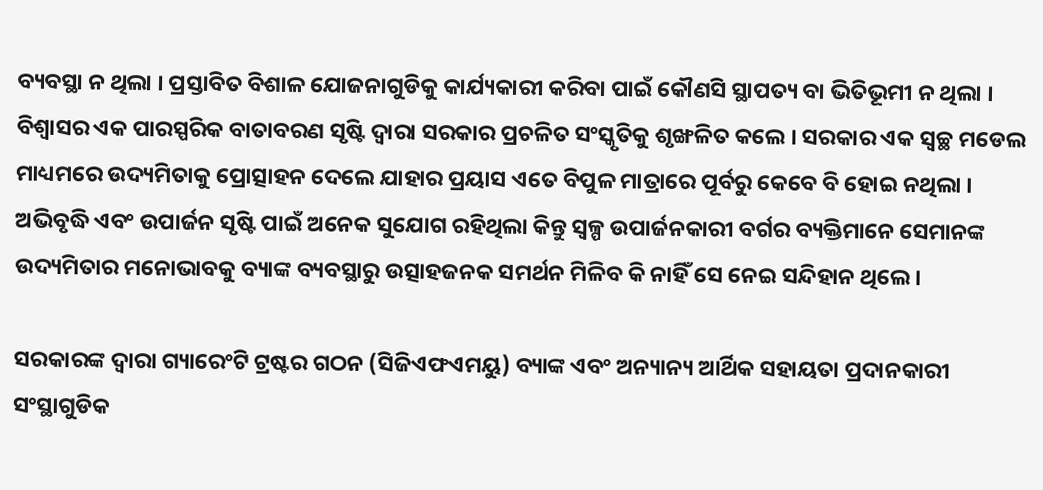ବ୍ୟବସ୍ଥା ନ ଥିଲା । ପ୍ରସ୍ତାବିତ ବିଶାଳ ଯୋଜନାଗୁଡିକୁ କାର୍ଯ୍ୟକାରୀ କରିବା ପାଇଁ କୌଣସି ସ୍ଥାପତ୍ୟ ବା ଭିତିଭୂମୀ ନ ଥିଲା । ବିଶ୍ୱାସର ଏକ ପାରସ୍ପରିକ ବାତାବରଣ ସୃଷ୍ଟି ଦ୍ୱାରା ସରକାର ପ୍ରଚଳିତ ସଂସ୍କୃତିକୁ ଶୃଙ୍ଖଳିତ କଲେ । ସରକାର ଏକ ସ୍ୱଚ୍ଛ ମଡେଲ ମାଧ୍ୟମରେ ଉଦ୍ୟମିତାକୁ ପ୍ରୋତ୍ସାହନ ଦେଲେ ଯାହାର ପ୍ରୟାସ ଏତେ ବିପୁଳ ମାତ୍ରାରେ ପୂର୍ବରୁ କେବେ ବି ହୋଇ ନଥିଲା । ଅଭିବୃଦ୍ଧି ଏବଂ ଉପାର୍ଜନ ସୃଷ୍ଟି ପାଇଁ ଅନେକ ସୁଯୋଗ ରହିଥିଲା କିନ୍ତୁ ସ୍ୱଳ୍ପ ଉପାର୍ଜନକାରୀ ବର୍ଗର ବ୍ୟକ୍ତିମାନେ ସେମାନଙ୍କ ଉଦ୍ୟମିତାର ମନୋଭାବକୁ ବ୍ୟାଙ୍କ ବ୍ୟବସ୍ଥାରୁ ଉତ୍ସାହଜନକ ସମର୍ଥନ ମିଳିବ କି ନାହିଁ ସେ ନେଇ ସନ୍ଦିହାନ ଥିଲେ ।

ସରକାରଙ୍କ ଦ୍ୱାରା ଗ୍ୟାରେଂଟି ଟ୍ରଷ୍ଟର ଗଠନ (ସିଜିଏଫଏମୟୁ) ବ୍ୟାଙ୍କ ଏବଂ ଅନ୍ୟାନ୍ୟ ଆର୍ଥିକ ସହାୟତା ପ୍ରଦାନକାରୀ ସଂସ୍ଥାଗୁଡିକ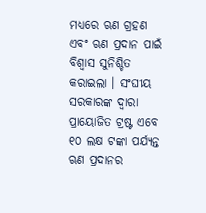ମଧ୍ୟରେ ଋଣ ଗ୍ରହଣ ଏବଂ ଋଣ ପ୍ରଦାନ ପାଇଁ ବିଶ୍ୱାସ ସୁନିଶ୍ଚିତ କରାଇଲା । ସଂଘୀୟ ସରକାରଙ୍କ ଦ୍ୱାରା ପ୍ରାୟୋଜିତ ଟ୍ରଷ୍ଟ ଏବେ ୧୦ ଲକ୍ଷ ଟଙ୍କା ପର୍ଯ୍ୟନ୍ତ ଋଣ ପ୍ରଦାନର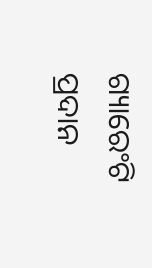ଗ୍ୟାରେଂଟି ପ୍ରଦାନ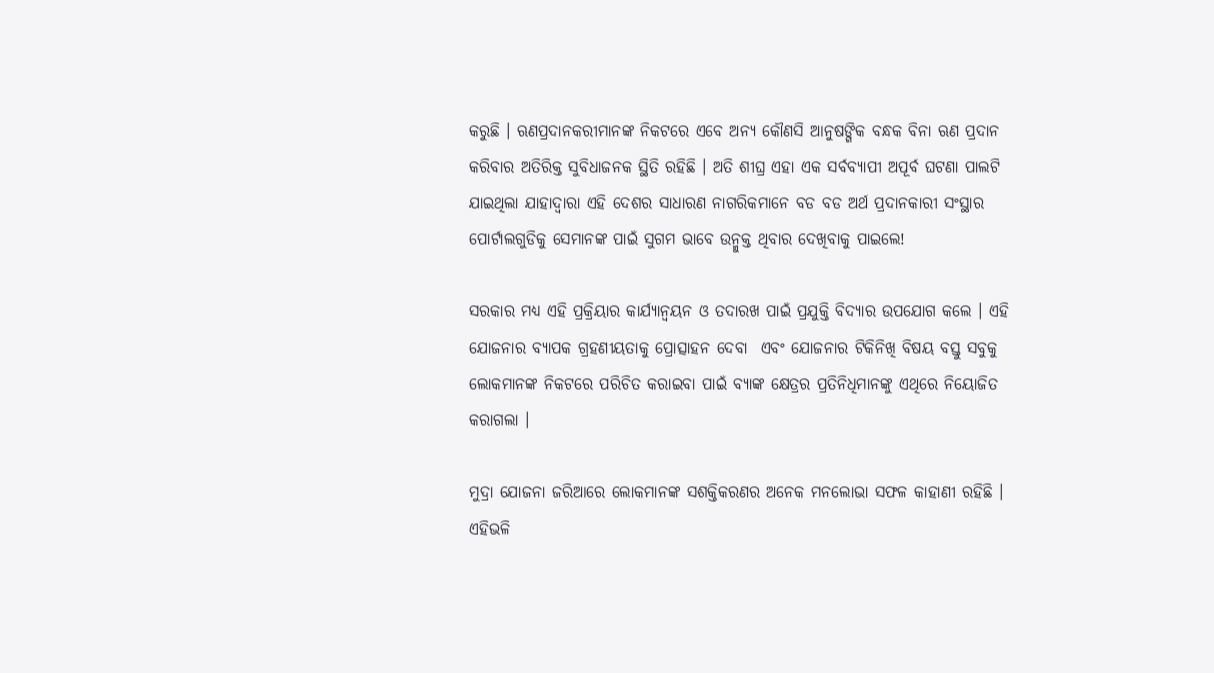କରୁଛି । ଋଣପ୍ରଦାନକରୀମାନଙ୍କ ନିକଟରେ ଏବେ ଅନ୍ୟ କୌଣସି ଆନୁଷଙ୍ଗିକ ବନ୍ଧକ ବିନା ଋଣ ପ୍ରଦାନ କରିବାର ଅତିରିକ୍ତ ସୁବିଧାଜନକ ସ୍ଥିତି ରହିଛି । ଅତି ଶୀଘ୍ର ଏହା ଏକ ସର୍ବବ୍ୟାପୀ ଅପୂର୍ବ ଘଟଣା ପାଲଟି ଯାଇଥିଲା ଯାହାଦ୍ୱାରା ଏହି ଦେଶର ସାଧାରଣ ନାଗରିକମାନେ ବଡ ବଡ ଅର୍ଥ ପ୍ରଦାନକାରୀ ସଂସ୍ଥାର ପୋର୍ଟାଲଗୁଡିକୁ ସେମାନଙ୍କ ପାଇଁ ସୁଗମ ଭାବେ ଉନ୍ମୁକ୍ତ ଥିବାର ଦେଖିବାକୁ ପାଇଲେ!

ସରକାର ମଧ୍ୟ ଏହି ପ୍ରକ୍ରିୟାର କାର୍ଯ୍ୟାନ୍ୱୟନ ଓ ତଦାରଖ ପାଇଁ ପ୍ରଯୁକ୍ତି ବିଦ୍ୟାର ଉପଯୋଗ କଲେ । ଏହି ଯୋଜନାର ବ୍ୟାପକ ଗ୍ରହଣୀୟତାକୁ ପ୍ରୋତ୍ସାହନ ଦେବା  ଏବଂ ଯୋଜନାର ଟିକିନିଖି ବିଷୟ ବସ୍ତୁ ସବୁକୁ ଲୋକମାନଙ୍କ ନିକଟରେ ପରିଚିତ କରାଇବା ପାଇଁ ବ୍ୟାଙ୍କ କ୍ଷେତ୍ରର ପ୍ରତିନିଧିମାନଙ୍କୁ ଏଥିରେ ନିୟୋଜିତ କରାଗଲା ।

ମୁଦ୍ରା ଯୋଜନା ଜରିଆରେ ଲୋକମାନଙ୍କ ସଶକ୍ତିକରଣର ଅନେକ ମନଲୋଭା ସଫଳ କାହାଣୀ ରହିଛି । ଏହିଭଳି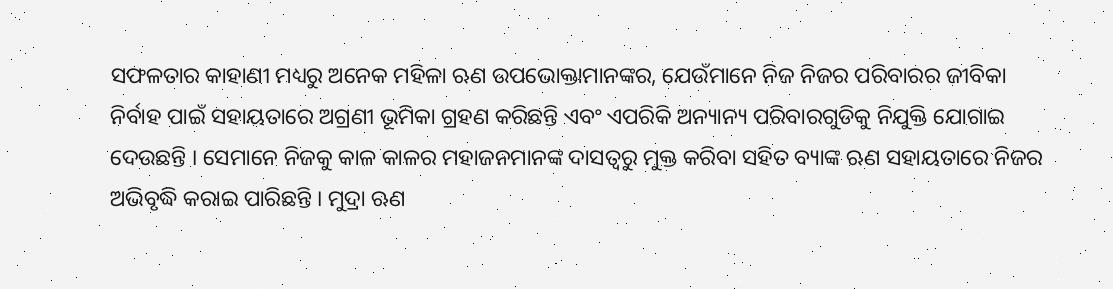ସଫଳତାର କାହାଣୀ ମଧ୍ୟରୁ ଅନେକ ମହିଳା ଋଣ ଉପଭୋକ୍ତାମାନଙ୍କର, ଯେଉଁମାନେ ନିଜ ନିଜର ପରିବାରର ଜୀବିକା ନିର୍ବାହ ପାଇଁ ସହାୟତାରେ ଅଗ୍ରଣୀ ଭୂମିକା ଗ୍ରହଣ କରିଛନ୍ତି ଏବଂ ଏପରିକି ଅନ୍ୟାନ୍ୟ ପରିବାରଗୁଡିକୁ ନିଯୁକ୍ତି ଯୋଗାଇ ଦେଉଛନ୍ତି । ସେମାନେ ନିଜକୁ କାଳ କାଳର ମହାଜନମାନଙ୍କ ଦାସତ୍ୱରୁ ମୁକ୍ତ କରିବା ସହିତ ବ୍ୟାଙ୍କ ଋଣ ସହାୟତାରେ ନିଜର ଅଭିବୃଦ୍ଧି କରାଇ ପାରିଛନ୍ତି । ମୁଦ୍ରା ଋଣ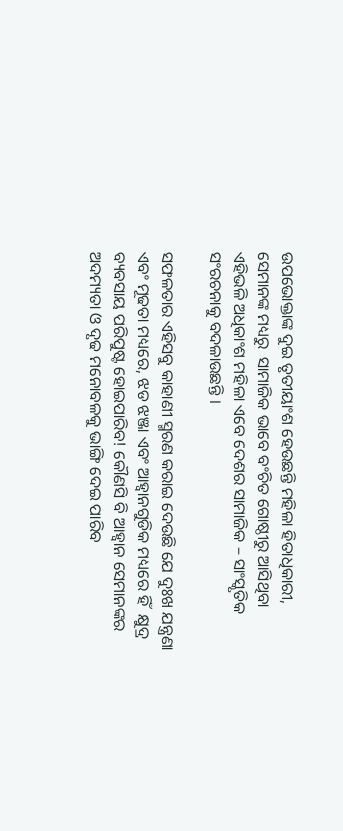ଉପଭୋକ୍ତାଙ୍କ ଦୁଇ ତୃତୀୟାଂଶ ହେଉଛନ୍ତି ମହିଳା ହିତାଧିକାରୀ, ସେମାନଙ୍କ ମଧ୍ୟରୁ  ସାମାଜିକ ଭାବେ ବଂଚିତ ଗୋଷ୍ଠୀରୁ ଆସିଥିବା ଏହିଭଳି ଅଧିକାଂଶ ମହିଳା ଏବେ ଦେଶର ସାମାଜିକ – ସାଂସ୍କୃତିକ ସଂରଚନାକୁ ବଦଳାଉଛନ୍ତି ।

ସଫଳତାର ଏହିସବୁ କାହାଣୀ ସ୍ମରଣ କରାଇ ଦେଉଛି ଯେ ଦୁଃଖ ଯନ୍ତ୍ରଣା ଏବଂ ମୂଢତା ମଧ୍ୟରେ, ଝଡ ଝଞ୍ଜା ଏବଂ ଆହ୍ୱାନଗୁଡିକ ମଧ୍ୟରେ ହିଁ  କ୍ଷୁଦ୍ର ବ୍ୟବସାୟ ପରିପୁଷ୍ଟ ହୋଇପାରିବ! କୌଣସି ବି ଆହ୍ୱାନ ସେମାନଙ୍କର ଅଦମ୍ୟତା ଓ ଦୃଢ ମନୋବଳକୁ ଭାଙ୍ଗି ଦେଇ ପାରିବ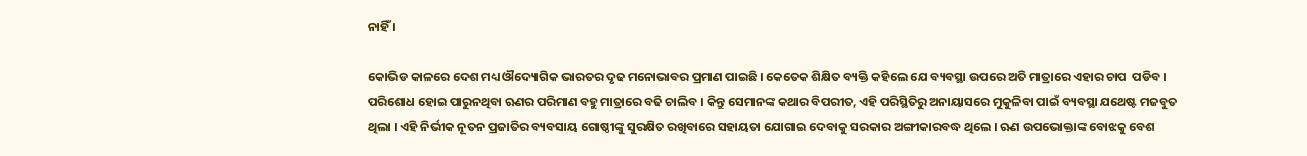ନାହିଁ ।

କୋଭିଡ କାଳରେ ଦେଶ ମଧ୍ୟ ଔଦ୍ୟୋଗିକ ଭାରତର ଦୃଢ ମନୋଭାବର ପ୍ରମାଣ ପାଇଛି । କେତେକ ଶିକ୍ଷିତ ବ୍ୟକ୍ତି କହିଲେ ଯେ ବ୍ୟବସ୍ଥା ଉପରେ ଅତି ମାତ୍ରାରେ ଏହାର ଚାପ  ପଡିବ । ପରିଶୋଧ ହୋଇ ପାରୁନଥିବା ଋଣର ପରିମାଣ ବହୁ ମାତ୍ରାରେ ବଢି ଚାଲିବ । କିନ୍ତୁ ସେମାନଙ୍କ କଥାର ବିପରୀତ, ଏହି ପରିସ୍ଥିତିରୁ ଅନାୟାସରେ ମୁକୁଳିବା ପାଇଁ ବ୍ୟବସ୍ଥା ଯଥେଷ୍ଟ ମଜବୁତ ଥିଲା । ଏହି ନିର୍ଭୀକ ନୂତନ ପ୍ରଜାତିର ବ୍ୟବସାୟ ଗୋଷ୍ଠୀଙ୍କୁ ସୁରକ୍ଷିତ ରଖିବାରେ ସହାୟତା ଯୋଗାଇ ଦେବାକୁ ସରକାର ଅଙ୍ଗୀକାରବଦ୍ଧ ଥିଲେ । ଋଣ ଉପଭୋକ୍ତାଙ୍କ ବୋଝକୁ ବେଶ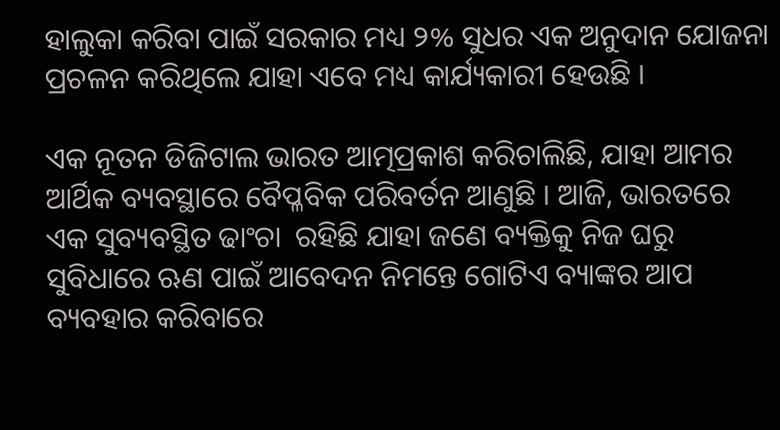ହାଲୁକା କରିବା ପାଇଁ ସରକାର ମଧ୍ୟ ୨% ସୁଧର ଏକ ଅନୁଦାନ ଯୋଜନା ପ୍ରଚଳନ କରିଥିଲେ ଯାହା ଏବେ ମଧ୍ୟ କାର୍ଯ୍ୟକାରୀ ହେଉଛି ।

ଏକ ନୂତନ ଡିଜିଟାଲ ଭାରତ ଆତ୍ମପ୍ରକାଶ କରିଚାଲିଛି, ଯାହା ଆମର ଆର୍ଥିକ ବ୍ୟବସ୍ଥାରେ ବୈପ୍ଳବିକ ପରିବର୍ତନ ଆଣୁଛି । ଆଜି, ଭାରତରେ ଏକ ସୁବ୍ୟବସ୍ଥିତ ଢାଂଚା  ରହିଛି ଯାହା ଜଣେ ବ୍ୟକ୍ତିକୁ ନିଜ ଘରୁ ସୁବିଧାରେ ଋଣ ପାଇଁ ଆବେଦନ ନିମନ୍ତେ ଗୋଟିଏ ବ୍ୟାଙ୍କର ଆପ ବ୍ୟବହାର କରିବାରେ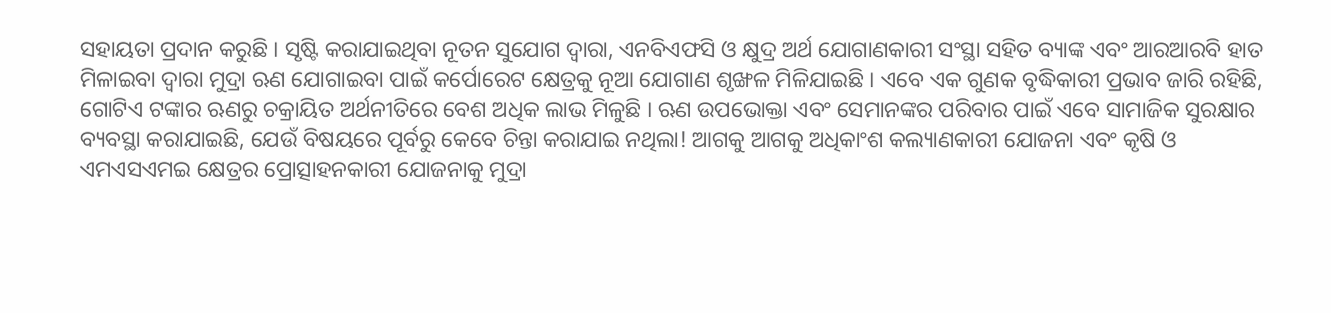ସହାୟତା ପ୍ରଦାନ କରୁଛି । ସୃଷ୍ଟି କରାଯାଇଥିବା ନୂତନ ସୁଯୋଗ ଦ୍ୱାରା, ଏନବିଏଫସି ଓ କ୍ଷୁଦ୍ର ଅର୍ଥ ଯୋଗାଣକାରୀ ସଂସ୍ଥା ସହିତ ବ୍ୟାଙ୍କ ଏବଂ ଆରଆରବି ହାତ ମିଳାଇବା ଦ୍ୱାରା ମୁଦ୍ରା ଋଣ ଯୋଗାଇବା ପାଇଁ କର୍ପୋରେଟ କ୍ଷେତ୍ରକୁ ନୂଆ ଯୋଗାଣ ଶୃଙ୍ଖଳ ମିଳିଯାଇଛି । ଏବେ ଏକ ଗୁଣକ ବୃଦ୍ଧିକାରୀ ପ୍ରଭାବ ଜାରି ରହିଛି, ଗୋଟିଏ ଟଙ୍କାର ଋଣରୁ ଚକ୍ରାୟିତ ଅର୍ଥନୀତିରେ ବେଶ ଅଧିକ ଲାଭ ମିଳୁଛି । ଋଣ ଉପଭୋକ୍ତା ଏବଂ ସେମାନଙ୍କର ପରିବାର ପାଇଁ ଏବେ ସାମାଜିକ ସୁରକ୍ଷାର ବ୍ୟବସ୍ଥା କରାଯାଇଛି, ଯେଉଁ ବିଷୟରେ ପୂର୍ବରୁ କେବେ ଚିନ୍ତା କରାଯାଇ ନଥିଲା! ଆଗକୁ ଆଗକୁ ଅଧିକାଂଶ କଲ୍ୟାଣକାରୀ ଯୋଜନା ଏବଂ କୃଷି ଓ ଏମଏସଏମଇ କ୍ଷେତ୍ରର ପ୍ରୋତ୍ସାହନକାରୀ ଯୋଜନାକୁ ମୁଦ୍ରା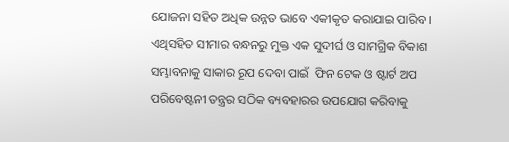ଯୋଜନା ସହିତ ଅଧିକ ଉନ୍ନତ ଭାବେ ଏକୀକୃତ କରାଯାଇ ପାରିବ । ଏଥିସହିତ ସୀମାର ବନ୍ଧନରୁ ମୁକ୍ତ ଏକ ସୁଦୀର୍ଘ ଓ ସାମଗ୍ରିକ ବିକାଶ ସମ୍ଭାବନାକୁ ସାକାର ରୂପ ଦେବା ପାଇଁ  ଫିନ ଟେକ ଓ ଷ୍ଟାର୍ଟ ଅପ ପରିବେଷ୍ଟନୀ ତନ୍ତ୍ରର ସଠିକ ବ୍ୟବହାରର ଉପଯୋଗ କରିବାକୁ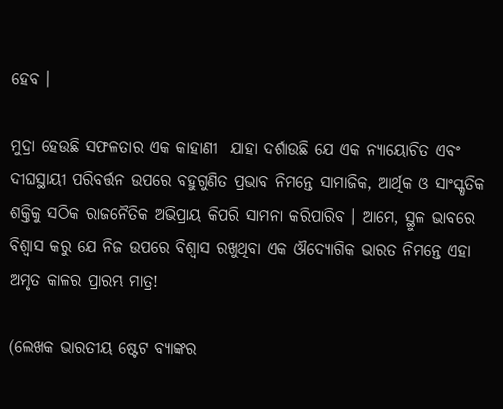ହେବ ।

ମୁଦ୍ରା ହେଉଛି ସଫଳତାର ଏକ କାହାଣୀ  ଯାହା ଦର୍ଶାଉଛି ଯେ ଏକ ନ୍ୟାୟୋଚିତ ଏବଂ ଦୀଘସ୍ଥାୟୀ ପରିବର୍ତ୍ତନ ଉପରେ ବହୁଗୁଣିତ ପ୍ରଭାବ ନିମନ୍ତେ ସାମାଜିକ, ଆର୍ଥିକ ଓ ସାଂସ୍କୃତିକ ଶକ୍ତିକୁ ସଠିକ ରାଜନୈତିକ ଅଭିପ୍ରାୟ କିପରି ସାମନା କରିପାରିବ । ଆମେ, ସ୍ଥୁଳ ଭାବରେ ବିଶ୍ୱାସ କରୁ ଯେ ନିଜ ଉପରେ ବିଶ୍ୱାସ ରଖୁଥିବା ଏକ ଔଦ୍ୟୋଗିକ ଭାରତ ନିମନ୍ତେ ଏହା ଅମୃତ କାଳର ପ୍ରାରମ୍ଭ ମାତ୍ର!

(ଲେଖକ ଭାରତୀୟ ଷ୍ଟେଟ ବ୍ୟାଙ୍କର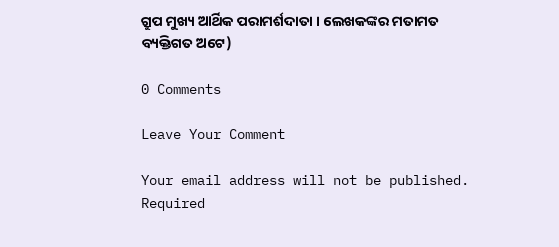ଗ୍ରୁପ ମୁଖ୍ୟ ଆର୍ଥିକ ପରାମର୍ଶଦାତା । ଲେଖକଙ୍କର ମତାମତ ବ୍ୟକ୍ତିଗତ ଅଟେ)

0 Comments

Leave Your Comment

Your email address will not be published. Required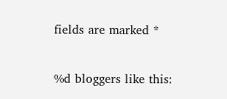fields are marked *

%d bloggers like this: